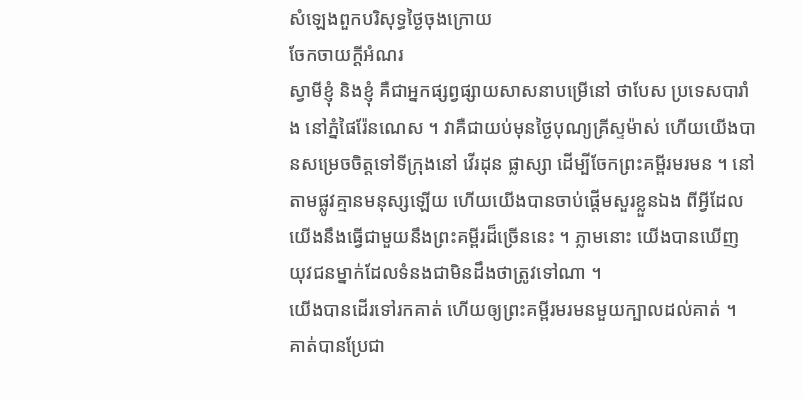សំឡេងពួកបរិសុទ្ធថ្ងៃចុងក្រោយ
ចែកចាយក្តីអំណរ
ស្វាមីខ្ញុំ និងខ្ញុំ គឺជាអ្នកផ្សព្វផ្សាយសាសនាបម្រើនៅ ថាបែស ប្រទេសបារាំង នៅភ្នំផៃរ៉ែនណេស ។ វាគឺជាយប់មុនថ្ងៃបុណ្យគ្រីស្ទម៉ាស់ ហើយយើងបានសម្រេចចិត្តទៅទីក្រុងនៅ វើរដុន ផ្លាស្សា ដើម្បីចែកព្រះគម្ពីរមរមន ។ នៅតាមផ្លូវគ្មានមនុស្សឡើយ ហើយយើងបានចាប់ផ្តើមសួរខ្លួនឯង ពីអ្វីដែលយើងនឹងធ្វើជាមួយនឹងព្រះគម្ពីរដ៏ច្រើននេះ ។ ភ្លាមនោះ យើងបានឃើញយុវជនម្នាក់ដែលទំនងជាមិនដឹងថាត្រូវទៅណា ។
យើងបានដើរទៅរកគាត់ ហើយឲ្យព្រះគម្ពីរមរមនមួយក្បាលដល់គាត់ ។ គាត់បានប្រែជា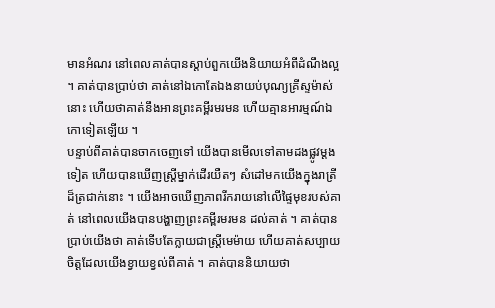មានអំណរ នៅពេលគាត់បានស្តាប់ពួកយើងនិយាយអំពីដំណឹងល្អ ។ គាត់បានប្រាប់ថា គាត់នៅឯកោតែឯងនាយប់បុណ្យគ្រីស្ទម៉ាស់នោះ ហើយថាគាត់នឹងអានព្រះគម្ពីរមរមន ហើយគ្មានអារម្មណ៍ឯកោទៀតឡើយ ។
បន្ទាប់ពីគាត់បានចាកចេញទៅ យើងបានមើលទៅតាមដងផ្លូវម្តងទៀត ហើយបានឃើញស្ត្រីម្នាក់ដើរយឺតៗ សំដៅមកយើងក្នុងរាត្រីដ៏ត្រជាក់នោះ ។ យើងអាចឃើញភាពរីករាយនៅលើផ្ទៃមុខរបស់គាត់ នៅពេលយើងបានបង្ហាញព្រះគម្ពីរមរមន ដល់គាត់ ។ គាត់បានប្រាប់យើងថា គាត់ទើបតែក្លាយជាស្ត្រីមេម៉ាយ ហើយគាត់សប្បាយចិត្តដែលយើងខ្វាយខ្វល់ពីគាត់ ។ គាត់បាននិយាយថា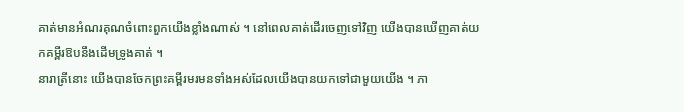គាត់មានអំណរគុណចំពោះពួកយើងខ្លាំងណាស់ ។ នៅពេលគាត់ដើរចេញទៅវិញ យើងបានឃើញគាត់យកគម្ពីរឱបនឹងដើមទ្រូងគាត់ ។
នារាត្រីនោះ យើងបានចែកព្រះគម្ពីរមរមនទាំងអស់ដែលយើងបានយកទៅជាមួយយើង ។ ភា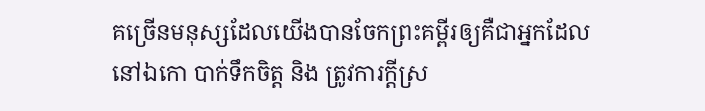គច្រើនមនុស្សដែលយើងបានចែកព្រះគម្ពីរឲ្យគឺជាអ្នកដែលនៅឯកោ បាក់ទឹកចិត្ត និង ត្រូវការក្តីស្រ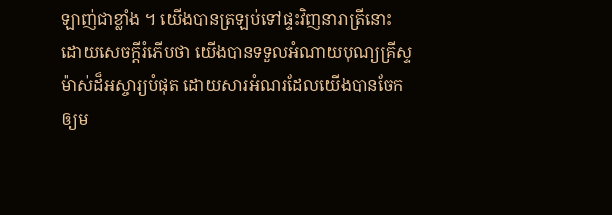ឡាញ់ជាខ្លាំង ។ យើងបានត្រឡប់ទៅផ្ទះវិញនារាត្រីនោះ ដោយសេចក្តីរំភើបថា យើងបានទទួលអំណាយបុណ្យគ្រីស្ទម៉ាស់ដ៏អស្ចារ្យបំផុត ដោយសារអំណរដែលយើងបានចែកឲ្យម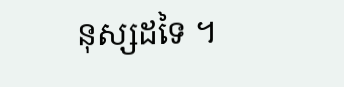នុស្សដទៃ ។